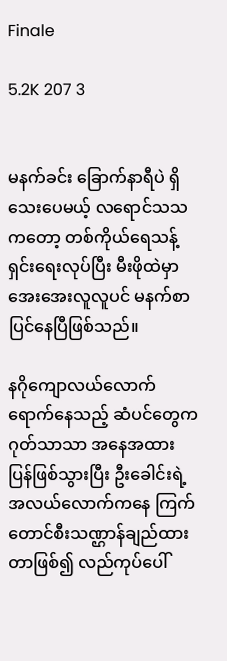Finale

5.2K 207 3


မနက်ခင်း ခြောက်နာရီပဲ ရှိသေးပေမယ့် လရောင်သသကတော့ တစ်ကိုယ်ရေသန့်ရှင်းရေးလုပ်ပြီး မီးဖိုထဲမှာ အေးအေးလူလူပင် မနက်စာပြင်နေပြီဖြစ်သည်။

နဂိုကျောလယ်လောက်ရောက်နေသည့် ဆံပင်တွေက ဂုတ်သာသာ အနေအထားပြန်ဖြစ်သွားပြီး ဦးခေါင်းရဲ့ အလယ်လောက်ကနေ ကြက်တောင်စီးသဏ္ဌာန်ချည်ထားတာဖြစ်၍ လည်ကုပ်ပေါ်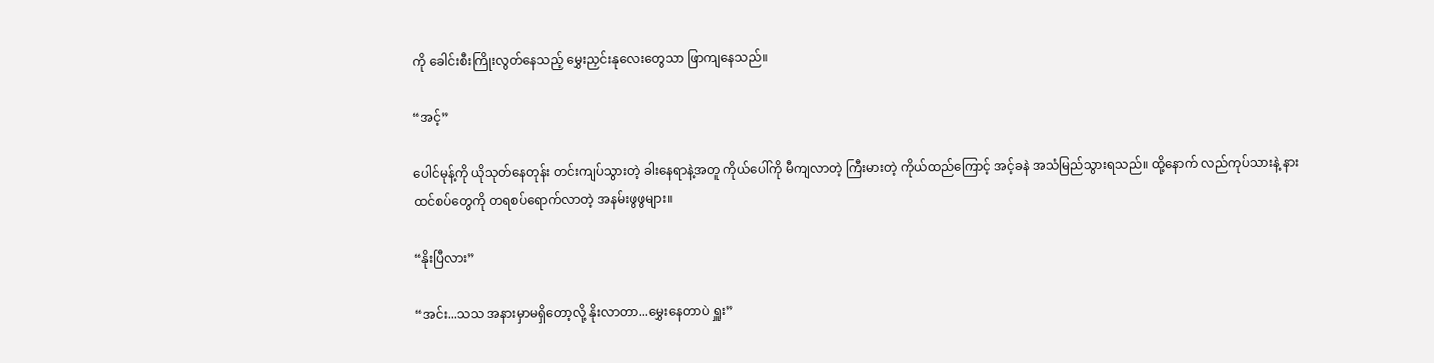ကို ခေါင်းစီးကြိုးလွတ်နေသည့် မွှေးညှင်းနုလေးတွေသာ ဖြာကျနေသည်။

“အင့်”

ပေါင်မုန့်ကို ယိုသုတ်နေတုန်း တင်းကျပ်သွားတဲ့ ခါးနေရာနဲ့အတူ ကိုယ်ပေါ်ကို မီကျလာတဲ့ ကြီးမားတဲ့ ကိုယ်ထည်ကြောင့် အင့်ခနဲ အသံမြည်သွားရသည်။ ထို့နောက် လည်ကုပ်သားနဲ့ နားထင်စပ်တွေကို တရစပ်ရောက်လာတဲ့ အနမ်းဖွဖွများ။

“နိုးပြီလား”

“အင်း...သသ အနားမှာမရှိတော့လို့ နိုးလာတာ...မွှေးနေတာပဲ ရှူး”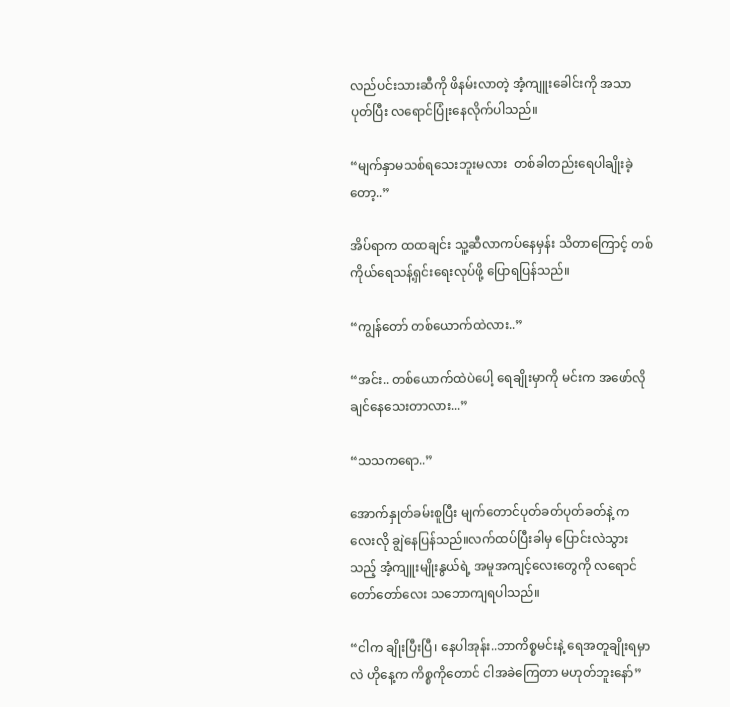လည်ပင်းသားဆီကို ဖိနမ်းလာတဲ့ အံ့ကျူးခေါင်းကို အသာပုတ်ပြီး လရောင်ပြုံးနေလိုက်ပါသည်။

“မျက်နှာမသစ်ရသေးဘူးမလား  တစ်ခါတည်းရေပါချိုးခဲ့တော့..”

အိပ်ရာက ထထချင်း သူ့ဆီလာကပ်နေမှန်း သိတာကြောင့် တစ်ကိုယ်ရေသန့်ရှင်းရေးလုပ်ဖို့ ပြောရပြန်သည်။

“ကျွန်တော် တစ်ယောက်ထဲလား..”

“အင်း.. တစ်ယောက်ထဲပဲပေါ့ ရေချိုးမှာကို မင်းက အဖော်လိုချင်နေသေးတာလား...”

“သသကရော..”

အောက်နှုတ်ခမ်းစူပြီး မျက်တောင်ပုတ်ခတ်ပုတ်ခတ်နဲ့ ကလေးလို ချွဲနေပြန်သည်။လက်ထပ်ပြီးခါမှ ပြောင်းလဲသွားသည့် အံ့ကျူးမျိုးနွယ်ရဲ့ အမူအကျင့်လေးတွေကို လရောင် တော်တော်လေး သဘောကျရပါသည်။

“ငါက ချိုးပြီးပြီ၊ နေပါအုန်း..ဘာကိစ္စမင်းနဲ့ ရေအတူချိုးရမှာလဲ ဟိုနေ့က ကိစ္စကိုတောင် ငါအခဲကြေတာ မဟုတ်ဘူးနော်”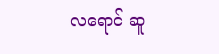လရောင် ဆူ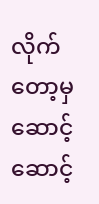လိုက်တော့မှ ဆောင့်ဆောင့်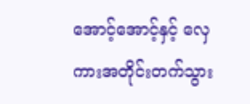အောင့်အောင့်နှင့် လှေကားအတိုင်းတက်သွား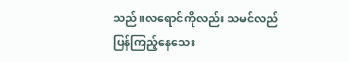သည်။လရောင်ကိုလည်း သမင်လည်ပြန်ကြည့်နေသေး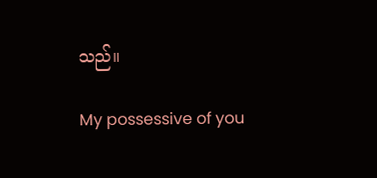သည်။

My possessive of you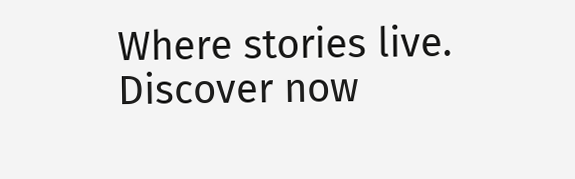Where stories live. Discover now